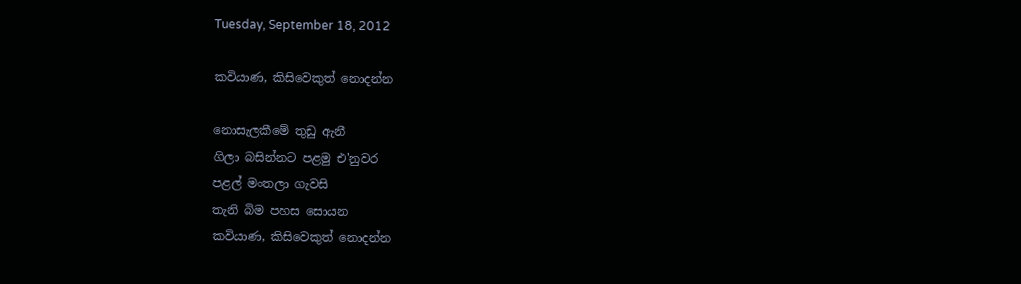Tuesday, September 18, 2012

කවියාණ, කිසිවෙකුත් නොදන්න

නොසැලකීමේ තුඩු ඇනී
ගිලා බසින්නට පළමු එ'නුවර
පළල් මංතලා ගැවසි
තැනි බිම පහස සොයන
කවියාණ, කිසිවෙකුත් නොදන්න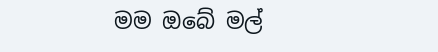මම ඔබේ මල්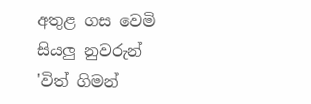අතුළ ගස වෙමි
සියලු නුවරුන් 'විත් ගිමන්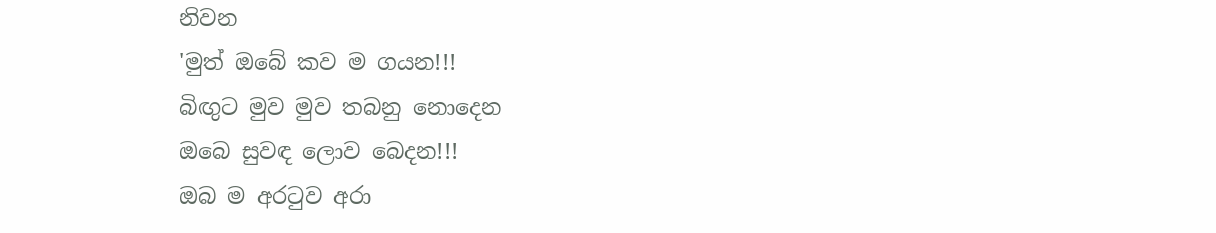නිවන
'මුත් ඔබේ කව ම ගයන!!!
බිඟුට මුව මුව තබනු නොදෙන
ඔබෙ සුවඳ ලොව බෙදන!!!
ඔබ ම අරටුව අරා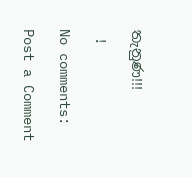තැනුණ!!!

 !

No comments:

Post a Comment